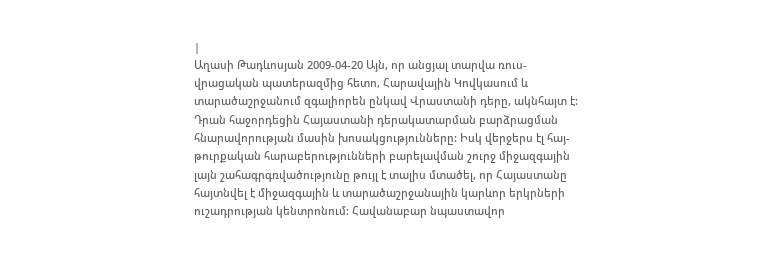|
Աղասի Թադևոսյան 2009-04-20 Այն, որ անցյալ տարվա ռուս-վրացական պատերազմից հետո, Հարավային Կովկասում և տարածաշրջանում զգալիորեն ընկավ Վրաստանի դերը, ակնհայտ է: Դրան հաջորդեցին Հայաստանի դերակատարման բարձրացման հնարավորության մասին խոսակցությունները: Իսկ վերջերս էլ հայ-թուրքական հարաբերությունների բարելավման շուրջ միջազգային
լայն շահագրգռվածությունը թույլ է տալիս մտածել, որ Հայաստանը հայտնվել է միջազգային և տարածաշրջանային կարևոր երկրների ուշադրության կենտրոնում: Հավանաբար նպաստավոր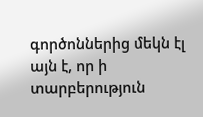գործոններից մեկն էլ այն է, որ ի տարբերություն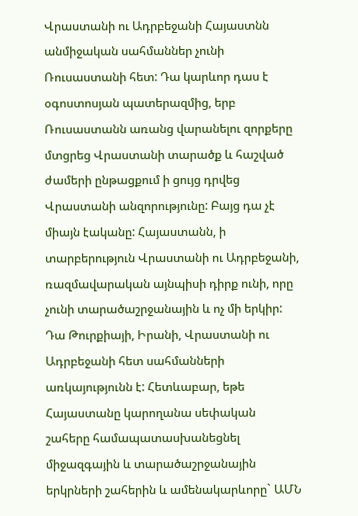Վրաստանի ու Ադրբեջանի Հայաստնն անմիջական սահմաններ չունի Ռուսաստանի հետ: Դա կարևոր դաս է օգոստոսյան պատերազմից, երբ Ռուսաստանն առանց վարանելու զորքերը մտցրեց Վրաստանի տարածք և հաշված ժամերի ընթացքում ի ցույց դրվեց Վրաստանի անզորությունը: Բայց դա չէ միայն էականը: Հայաստանն, ի տարբերություն Վրաստանի ու Ադրբեջանի, ռազմավարական այնպիսի դիրք ունի, որը չունի տարածաշրջանային և ոչ մի երկիր: Դա Թուրքիայի, Իրանի, Վրաստանի ու Ադրբեջանի հետ սահմանների առկայությունն է: Հետևաբար, եթե Հայաստանը կարողանա սեփական շահերը համապատասխանեցնել միջազգային և տարածաշրջանային երկրների շահերին և ամենակարևորը` ԱՄՆ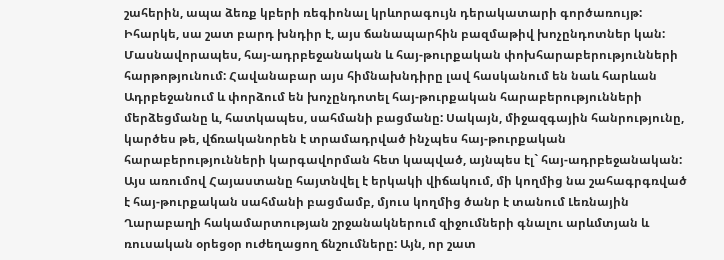շահերին, ապա ձեռք կբերի ռեգիոնալ կրևորագույն դերակատարի գործառույթ:
Իհարկե, սա շատ բարդ խնդիր է, այս ճանապարհին բազմաթիվ խոչընդոտներ կան: Մասնավորապես, հայ-ադրբեջանական և հայ-թուրքական փոխհարաբերությունների հարթոթյունում: Հավանաբար այս հիմնախնդիրը լավ հասկանում են նաև հարևան Ադրբեջանում և փորձում են խոչընդոտել հայ-թուրքական հարաբերությունների մերձեցմանը և, հատկապես, սահմանի բացմանը: Սակայն, միջազգային հանրությունը, կարծես թե, վճռականորեն է տրամադրված ինչպես հայ-թուրքական հարաբերությունների կարգավորման հետ կապված, այնպես էլ` հայ-ադրբեջանական: Այս առումով Հայաստանը հայտնվել է երկակի վիճակում, մի կողմից նա շահագրգռված է հայ-թուրքական սահմանի բացմամբ, մյուս կողմից ծանր է տանում Լեռնային Ղարաբաղի հակամարտության շրջանակներում զիջումների գնալու արևմտյան և ռուսական օրեցօր ուժեղացող ճնշումները: Այն, որ շատ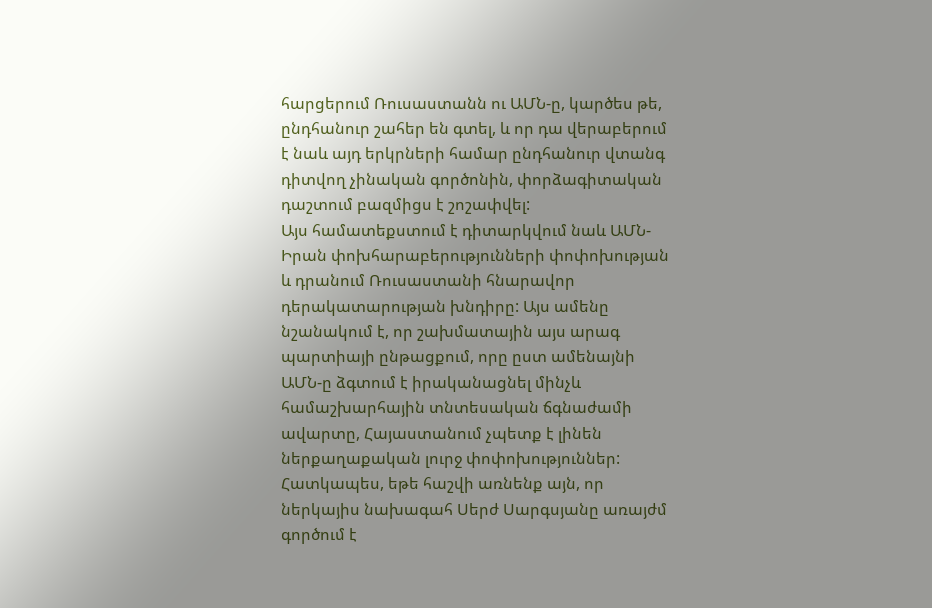հարցերում Ռուսաստանն ու ԱՄՆ-ը, կարծես թե, ընդհանուր շահեր են գտել, և որ դա վերաբերում է նաև այդ երկրների համար ընդհանուր վտանգ դիտվող չինական գործոնին, փորձագիտական դաշտում բազմիցս է շոշափվել:
Այս համատեքստում է դիտարկվում նաև ԱՄՆ-Իրան փոխհարաբերությունների փոփոխության և դրանում Ռուսաստանի հնարավոր դերակատարության խնդիրը: Այս ամենը նշանակում է, որ շախմատային այս արագ պարտիայի ընթացքում, որը ըստ ամենայնի ԱՄՆ-ը ձգտում է իրականացնել մինչև համաշխարհային տնտեսական ճգնաժամի ավարտը, Հայաստանում չպետք է լինեն ներքաղաքական լուրջ փոփոխություններ: Հատկապես, եթե հաշվի առնենք այն, որ ներկայիս նախագահ Սերժ Սարգսյանը առայժմ գործում է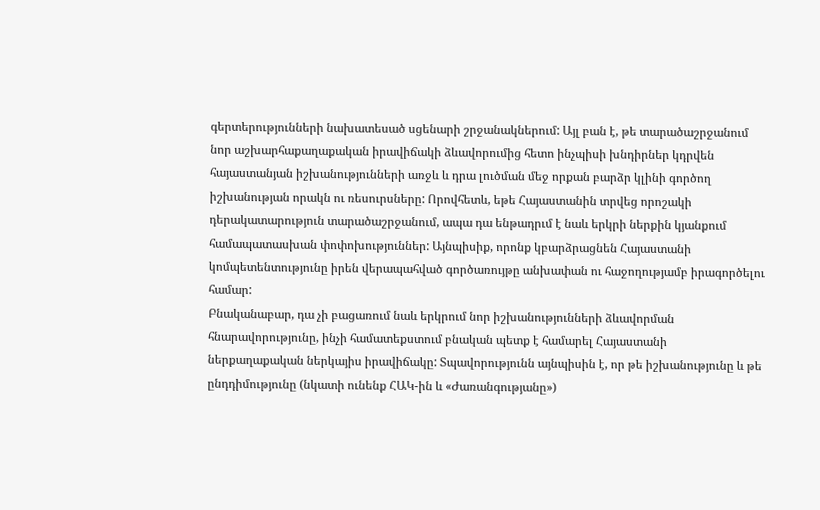գերտերությունների նախատեսած սցենարի շրջանակներում: Այլ բան է, թե տարածաշրջանում նոր աշխարհաքաղաքական իրավիճակի ձևավորումից հետո ինչպիսի խնդիրներ կդրվեն հայաստանյան իշխանությունների առջև և դրա լուծման մեջ որքան բարձր կլինի գործող իշխանության որակն ու ռեսուրսները: Որովհետև, եթե Հայաստանին տրվեց որոշակի դերակատարություն տարածաշրջանում, ապա դա ենթադրւմ է նաև երկրի ներքին կյանքում համապատասխան փոփոխություններ: Այնպիսիք, որոնք կբարձրացնեն Հայաստանի կոմպետենտությունը իրեն վերապահված գործառույթը անխափան ու հաջողությամբ իրագործելու համար:
Բնականաբար, դա չի բացառում նաև երկրում նոր իշխանությունների ձևավորման հնարավորությունը, ինչի համատեքստում բնական պետք է համարել Հայաստանի ներքաղաքական ներկայիս իրավիճակը: Տպավորությունն այնպիսին է, որ թե իշխանությունը և թե ընդդիմությունը (նկատի ունենք ՀԱԿ-ին և «Ժառանգությանը»)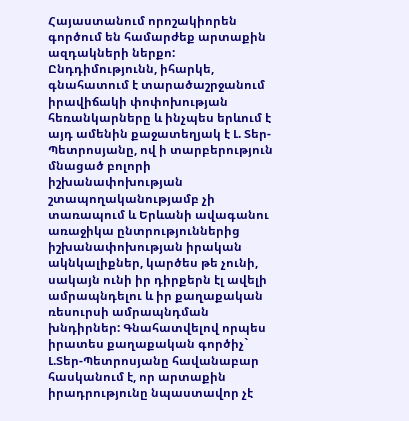Հայաստանում որոշակիորեն գործում են համարժեք արտաքին ազդակների ներքո: Ընդդիմությունն, իհարկե, գնահատում է տարածաշրջանում իրավիճակի փոփոխության հեռանկարները և ինչպես երևում է այդ ամենին քաջատեղյակ է Լ. Տեր-Պետրոսյանը, ով ի տարբերություն մնացած բոլորի իշխանափոխության շտապողականությամբ չի տառապում և Երևանի ավագանու առաջիկա ընտրություններից իշխանափոխության իրական ակնկալիքներ, կարծես թե չունի, սակայն ունի իր դիրքերն էլ ավելի ամրապնդելու և իր քաղաքական ռեսուրսի ամրապնդման խնդիրներ: Գնահատվելով որպես իրատես քաղաքական գործիչ` Լ.Տեր-Պետրոսյանը հավանաբար հասկանում է, որ արտաքին իրադրությունը նպաստավոր չէ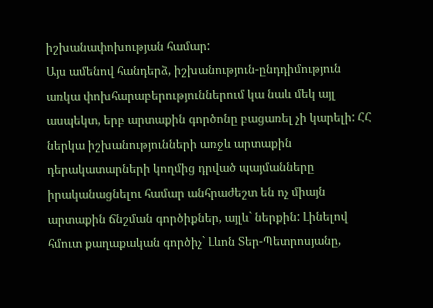իշխանափոխության համար:
Այս ամենով հանդերձ, իշխանություն-ընդդիմություն առկա փոխհարաբերություններում կա նաև մեկ այլ ասպեկտ, երբ արտաքին գործոնը բացառել չի կարելի: ՀՀ ներկա իշխանությունների առջև արտաքին դերակատարների կողմից դրված պայմանները իրականացնելու համար անհրաժեշտ են ոչ միայն արտաքին ճնշման գործիքներ, այլև` ներքին: Լինելով հմուտ քաղաքական գործիչ` Լևոն Տեր-Պետրոսյանը,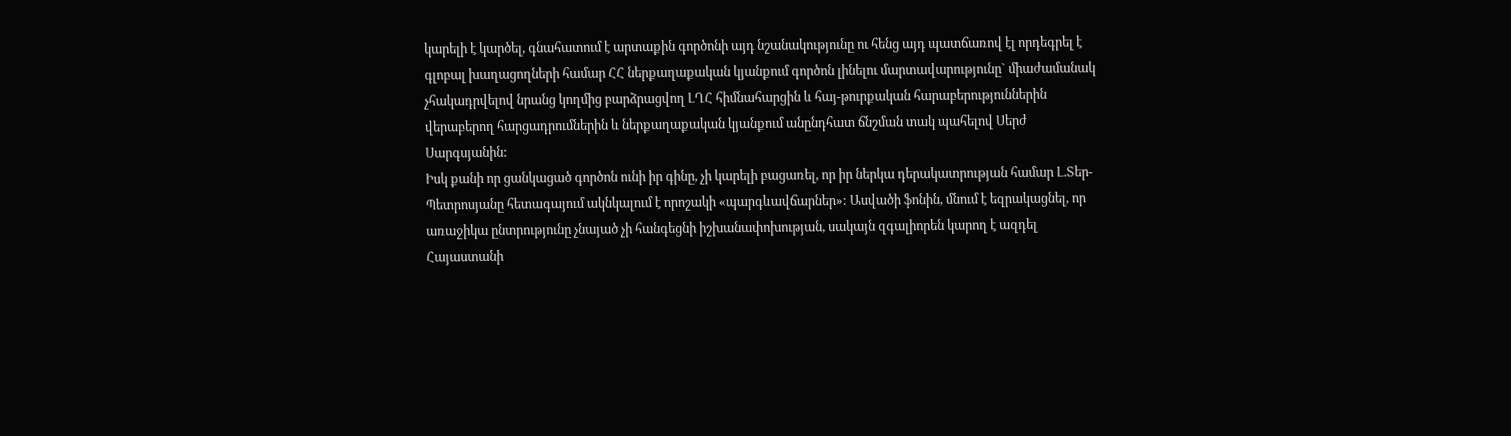կարելի է կարծել, գնահատում է արտաքին գործոնի այդ նշանակությունը ու հենց այդ պատճառով էլ որդեգրել է գլոբալ խաղացողների համար ՀՀ ներքաղաքական կյանքում գործոն լինելու մարտավարությունը` միաժամանակ չհակադրվելով նրանց կողմից բարձրացվող ԼՂՀ հիմնահարցին և հայ-թուրքական հարաբերություններին վերաբերող հարցադրումներին և ներքաղաքական կյանքում անընդհատ ճնշման տակ պահելով Սերժ Սարգսյանին:
Իսկ քանի որ ցանկացած գործոն ունի իր գինը, չի կարելի բացառել, որ իր ներկա դերակատրության համար Լ.Տեր-Պետրոսյանը հետագայում ակնկալում է որոշակի «պարգևավճարներ»: Ասվածի ֆոնին, մնում է եզրակացնել, որ առաջիկա ընտրությունը չնայած չի հանգեցնի իշխանափոխության, սակայն զգալիորեն կարող է ազդել Հայաստանի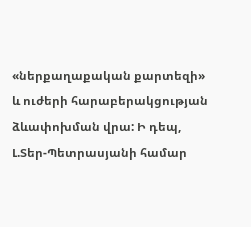«ներքաղաքական քարտեզի» և ուժերի հարաբերակցության ձևափոխման վրա: Ի դեպ, Լ.Տեր-Պետրասյանի համար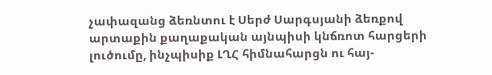չափազանց ձեռնտու է Սերժ Սարգսյանի ձեռքով արտաքին քաղաքական այնպիսի կնճռոտ հարցերի լուծումը, ինչպիսիք ԼՂՀ հիմնահարցն ու հայ-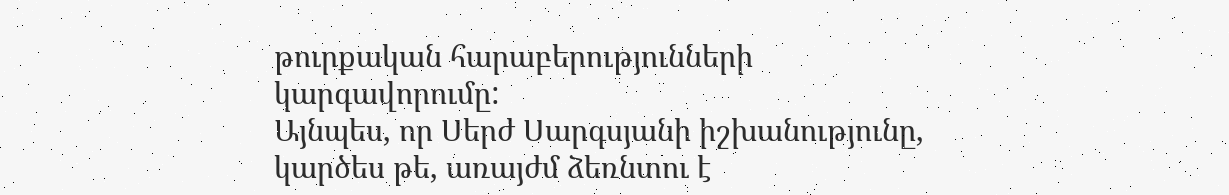թուրքական հարաբերությունների կարգավորումը:
Այնպես, որ Սերժ Սարգսյանի իշխանությունը, կարծես թե, առայժմ ձեռնտու է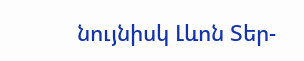նույնիսկ Լևոն Տեր-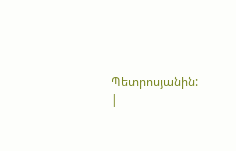Պետրոսյանին:
|